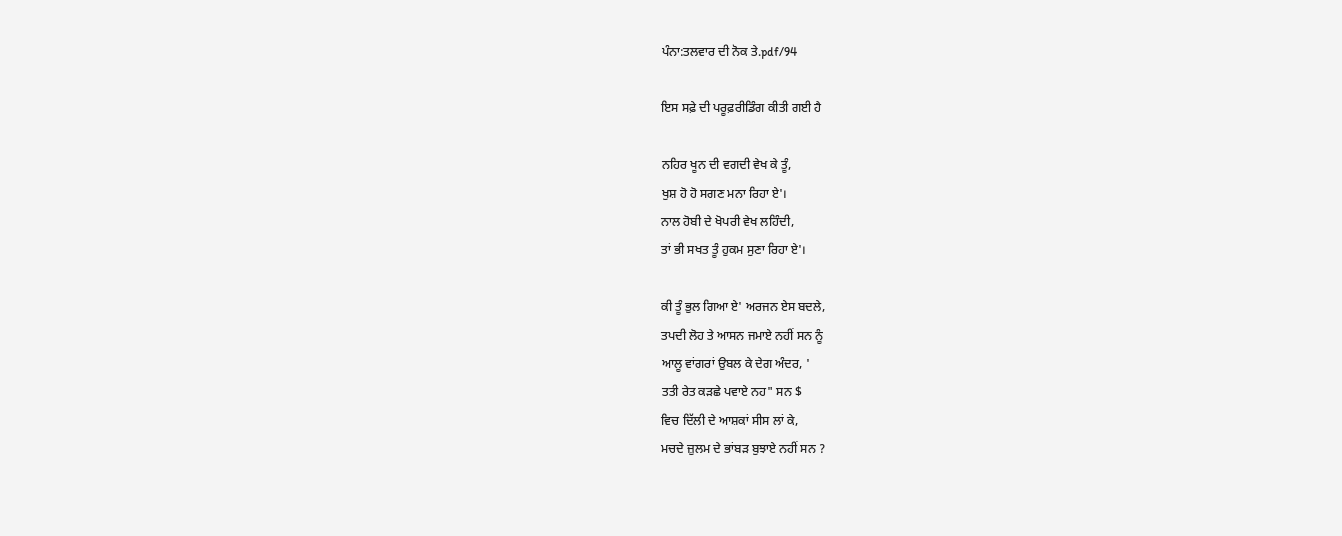ਪੰਨਾ:ਤਲਵਾਰ ਦੀ ਨੋਕ ਤੇ.pdf/94

ਇਸ ਸਫ਼ੇ ਦੀ ਪਰੂਫ਼ਰੀਡਿੰਗ ਕੀਤੀ ਗਈ ਹੈ

ਨਹਿਰ ਖੂਨ ਦੀ ਵਗਦੀ ਵੇਖ ਕੇ ਤੂੰ,
ਖੁਸ਼ ਹੋ ਹੋ ਸਗਣ ਮਨਾ ਰਿਹਾ ਏ'।
ਨਾਲ ਹੋਬੀ ਦੇ ਖੋਪਰੀ ਵੇਖ ਲਹਿੰਦੀ,
ਤਾਂ ਭੀ ਸਖਤ ਤੂੰ ਹੁਕਮ ਸੁਣਾ ਰਿਹਾ ਏ'।

ਕੀ ਤੂੰ ਭੁਲ ਗਿਆ ਏ' ਅਰਜਨ ਏਸ ਬਦਲੇ,
ਤਪਦੀ ਲੋਹ ਤੇ ਆਸਨ ਜਮਾਏ ਨਹੀਂ ਸਨ ਨੂੰ
ਆਲੂ ਵਾਂਗਰਾਂ ਉਬਲ ਕੇ ਦੇਗ ਅੰਦਰ, '
ਤਤੀ ਰੇਤ ਕੜਛੇ ਪਵਾਏ ਨਹ" ਸਨ $
ਵਿਚ ਦਿੱਲੀ ਦੇ ਆਸ਼ਕਾਂ ਸੀਸ ਲਾਂ ਕੇ,
ਮਚਦੇ ਜ਼ੁਲਮ ਦੇ ਭਾਂਬੜ ਬੁਝਾਏ ਨਹੀਂ ਸਨ ?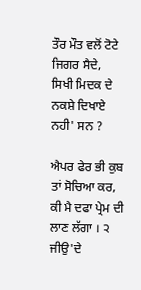ਤੌਰ ਮੌਤ ਵਲੋਂ ਟੋਟੇ ਜਿਗਰ ਸੈਦੇ,
ਸਿਖੀ ਮਿਦਕ ਦੇ ਨਕਸ਼ੇ ਦਿਖਾਏ ਨਹੀ' ਸਨ ?

ਐਪਰ ਫੇਰ ਭੀ ਕੁਬ ਤਾਂ ਸੋਚਿਆ ਕਰ,
ਕੀ ਮੈ ਦਫਾ ਪ੍ਰੇਮ ਦੀ ਲਾਣ ਲੱਗਾ । ੨
ਜੀਉ'ਦੇ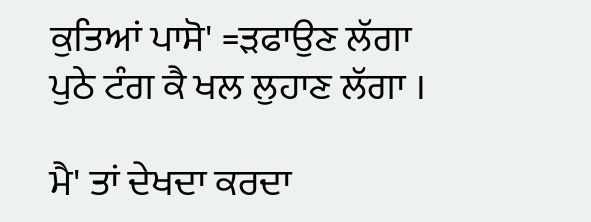ਕੁਤਿਆਂ ਪਾਸੋ' =ੜਫਾਉਣ ਲੱਗਾ
ਪੁਠੇ ਟੰਗ ਕੈ ਖਲ ਲੁਹਾਣ ਲੱਗਾ ।

ਮੈ' ਤਾਂ ਦੇਖਦਾ ਕਰਦਾ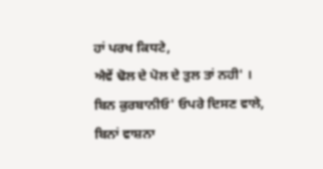ਹਾਂ ਪਰਖ ਕਿਧਟੇ,
ਐਵੇਂ ਢੋਲ ਦੇ ਪੋਲ ਦੇ ਤੁਲ ਤਾਂ ਨਹੀ' ।
ਬਿਨ ਕੁਰਬਾਨੀਓ' ਓਪਰੇ ਦਿਸਣ ਵਾਲੇ,
ਬਿਨਾਂ ਵਾਸ਼ਨਾ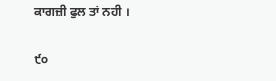ਕਾਗਜ਼ੀ ਫੁਲ ਤਾਂ ਨਹੀ ।

੯੦